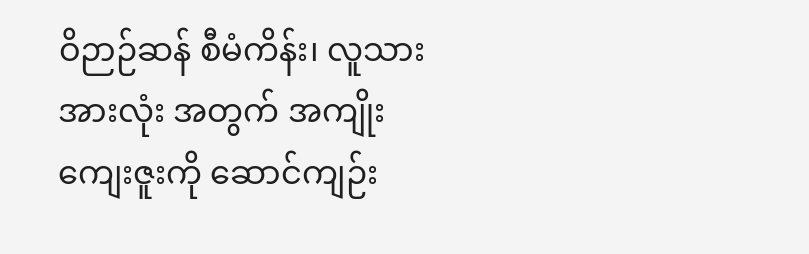ဝိဉာဉ်ဆန် စီမံကိန်း၊ လူသားအားလုံး အတွက် အကျိုးကျေးဇူးကို ဆောင်ကျဉ်း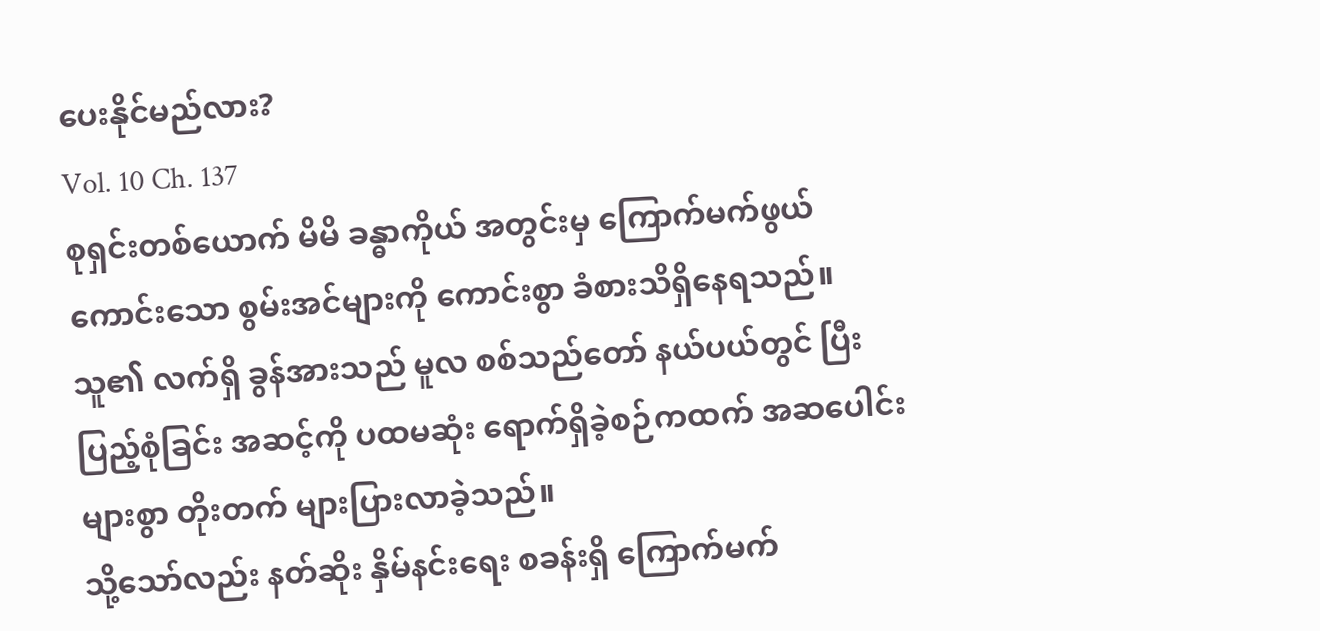ပေးနိုင်မည်လား?
Vol. 10 Ch. 137
စုရှင်းတစ်ယောက် မိမိ ခန္ဓာကိုယ် အတွင်းမှ ကြောက်မက်ဖွယ် ကောင်းသော စွမ်းအင်များကို ကောင်းစွာ ခံစားသိရှိနေရသည်။
သူ၏ လက်ရှိ ခွန်အားသည် မူလ စစ်သည်တော် နယ်ပယ်တွင် ပြီးပြည့်စုံခြင်း အဆင့်ကို ပထမဆုံး ရောက်ရှိခဲ့စဉ်ကထက် အဆပေါင်းများစွာ တိုးတက် များပြားလာခဲ့သည်။
သို့သော်လည်း နတ်ဆိုး နှိမ်နင်းရေး စခန်းရှိ ကြောက်မက်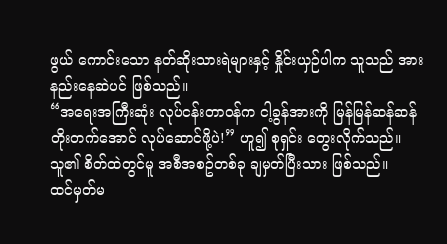ဖွယ် ကောင်းသော နတ်ဆိုးသားရဲများနှင့် နှိုင်းယှဉ်ပါက သူသည် အားနည်းနေဆဲပင် ဖြစ်သည်။
“အရေးအကြီးဆုံး လုပ်ငန်းတာဝန်က ငါ့ခွန်အားကို မြန်မြန်ဆန်ဆန် တိုးတက်အောင် လုပ်ဆောင်ဖို့ပဲ!” ဟူ၍ စုရှင်း တွေးလိုက်သည်။
သူ၏ စိတ်ထဲတွင်မူ အစီအစဥ်တစ်ခု ချမှတ်ပြီးသား ဖြစ်သည်။
ထင်မှတ်မ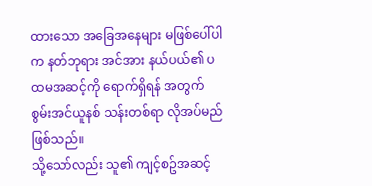ထားသော အခြေအနေများ မဖြစ်ပေါ်ပါက နတ်ဘုရား အင်အား နယ်ပယ်၏ ပထမအဆင့်ကို ရောက်ရှိရန် အတွက် စွမ်းအင်ယူနစ် သန်းတစ်ရာ လိုအပ်မည် ဖြစ်သည်။
သို့သော်လည်း သူ၏ ကျင့်စဥ်အဆင့်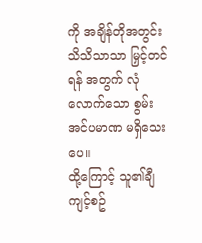ကို အချိန်တိုအတွင်း သိသိသာသာ မြှင့်တင်ရန် အတွက် လုံလောက်သော စွမ်းအင်ပမာဏ မရှိသေးပေ။
ထို့ကြောင့် သူ၏ချီကျင့်စဥ်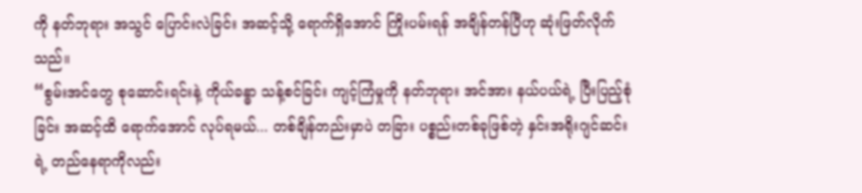ကို နတ်ဘုရား အသွင် ပြောင်းလဲခြင်း အဆင့်သို့ ရောက်ရှိအောင် ကြိုးပမ်းရန် အချိန်တန်ပြီဟု ဆုံးဖြတ်လိုက်သည်။
“စွမ်းအင်တွေ စုဆောင်းရင်းနဲ့ ကိုယ်ခန္ဓာ သန့်စင်ခြင်း ကျင့်ကြံမှုကို နတ်ဘုရား အင်အား နယ်ပယ်ရဲ့ ပြီးပြည့်စုံခြင်း အဆင့်ထိ ရောက်အောင် လုပ်ရမယ်... တစ်ချိန်တည်းမှာပဲ တခြား ပစ္စည်းတစ်ခုဖြစ်တဲ့ နှင်းအရိုးဂျင်ဆင်းရဲ့ တည်နေရာကိုလည်း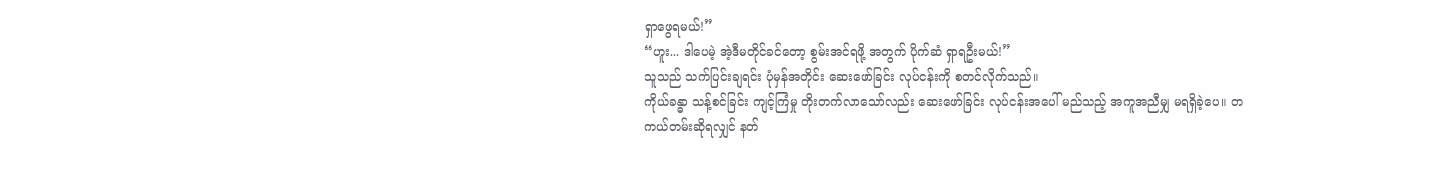ရှာဖွေရမယ်!”
“ဟူး... ဒါပေမဲ့ အဲ့ဒီမတိုင်ခင်တော့ စွမ်းအင်ရဖို့ အတွက် ပိုက်ဆံ ရှာရဦးမယ်!”
သူသည် သက်ပြင်းချရင်း ပုံမှန်အတိုင်း ဆေးဖော်ခြင်း လုပ်ငန်းကို စတင်လိုက်သည်။
ကိုယ်ခန္ဓာ သန့်စင်ခြင်း ကျင့်ကြံမှု တိုးတက်လာသော်လည်း ဆေးဖော်ခြင်း လုပ်ငန်းအပေါ် မည်သည့် အကူအညီမျှ မရရှိခဲ့ပေ။ တကယ်တမ်းဆိုရလျှင် နတ်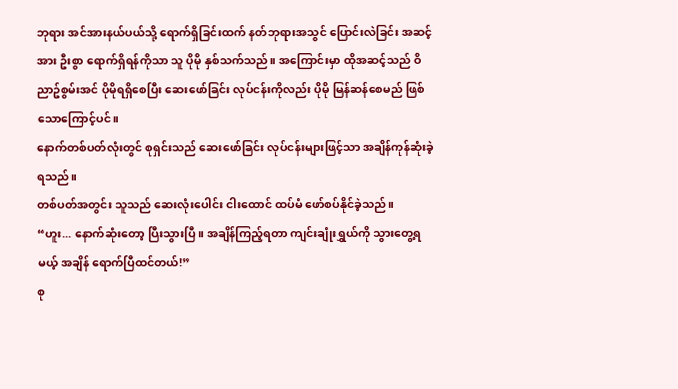ဘုရား အင်အားနယ်ပယ်သို့ ရောက်ရှိခြင်းထက် နတ်ဘုရားအသွင် ပြောင်းလဲခြင်း အဆင့်အား ဦးစွာ ရောက်ရှိရန်ကိုသာ သူ ပိုမို နှစ်သက်သည်။ အကြောင်းမှာ ထိုအဆင့်သည် ဝိညာဥ်စွမ်းအင် ပိုမိုရရှိစေပြီး ဆေးဖော်ခြင်း လုပ်ငန်းကိုလည်း ပိုမို မြန်ဆန်စေမည် ဖြစ်သောကြောင့်ပင်။
နောက်တစ်ပတ်လုံးတွင် စုရှင်းသည် ဆေးဖော်ခြင်း လုပ်ငန်းများဖြင့်သာ အချိန်ကုန်ဆုံးခဲ့ရသည်။
တစ်ပတ်အတွင်း သူသည် ဆေးလုံးပေါင်း ငါးထောင် ထပ်မံ ဖော်စပ်နိုင်ခဲ့သည်။
“ဟူး... နောက်ဆုံးတော့ ပြီးသွားပြီ။ အချိန်ကြည့်ရတာ ကျင်းချုံးရွှယ်ကို သွားတွေ့ရမယ့် အချိန် ရောက်ပြီထင်တယ်!”
စု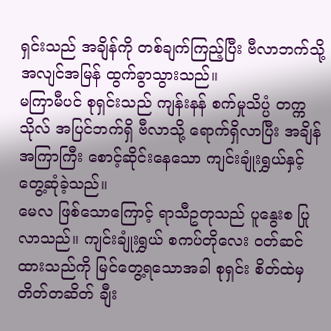ရှင်းသည် အချိန်ကို တစ်ချက်ကြည့်ပြီး ဗီလာဘက်သို့ အလျင်အမြန် ထွက်ခွာသွားသည်။
မကြာမီပင် စုရှင်းသည် ကျန်းနန် စက်မှုသိပ္ပံ တက္ကသိုလ် အပြင်ဘက်ရှိ ဗီလာသို့ ရောက်ရှိလာပြီး အချိန်အကြာကြီး စောင့်ဆိုင်းနေသော ကျင်းချုံးရွှယ်နှင့် တွေ့ဆုံခဲ့သည်။
မေလ ဖြစ်သောကြောင့် ရာသီဥတုသည် ပူနွေးစ ပြုလာသည်။ ကျင်းချုံးရွှယ် စကပ်တိုလေး ဝတ်ဆင်ထားသည်ကို မြင်တွေ့ရသောအခါ စုရှင်း စိတ်ထဲမှ တိတ်တဆိတ် ချီး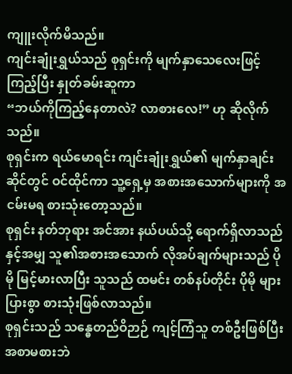ကျူးလိုက်မိသည်။
ကျင်းချုံးရွှယ်သည် စုရှင်းကို မျက်နှာသေလေးဖြင့် ကြည့်ပြီး နှုတ်ခမ်းဆူကာ
“ဘယ်ကိုကြည့်နေတာလဲ? လာစားလေ!” ဟု ဆိုလိုက်သည်။
စုရှင်းက ရယ်မောရင်း ကျင်းချုံးရွှယ်၏ မျက်နှာချင်းဆိုင်တွင် ဝင်ထိုင်ကာ သူ့ရှေ့မှ အစားအသောက်များကို အငမ်းမရ စားသုံးတော့သည်။
စုရှင်း နတ်ဘုရား အင်အား နယ်ပယ်သို့ ရောက်ရှိလာသည်နှင့်အမျှ သူ၏အစားအသောက် လိုအပ်ချက်များသည် ပိုမို မြင့်မားလာပြီး သူသည် ထမင်း တစ်နပ်တိုင်း ပိုမို များပြားစွာ စားသုံးဖြစ်လာသည်။
စုရှင်းသည် သန္ဓေတည်ဝိဉာဉ် ကျင့်ကြံသူ တစ်ဦးဖြစ်ပြီး အစာမစားဘဲ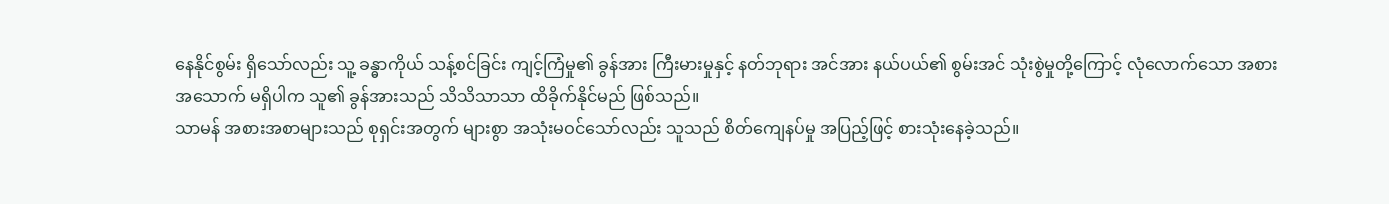နေနိုင်စွမ်း ရှိသော်လည်း သူ့ ခန္ဓာကိုယ် သန့်စင်ခြင်း ကျင့်ကြံမှု၏ ခွန်အား ကြီးမားမှုနှင့် နတ်ဘုရား အင်အား နယ်ပယ်၏ စွမ်းအင် သုံးစွဲမှုတို့ကြောင့် လုံလောက်သော အစားအသောက် မရှိပါက သူ၏ ခွန်အားသည် သိသိသာသာ ထိခိုက်နိုင်မည် ဖြစ်သည်။
သာမန် အစားအစာများသည် စုရှင်းအတွက် များစွာ အသုံးမဝင်သော်လည်း သူသည် စိတ်ကျေနပ်မှု အပြည့်ဖြင့် စားသုံးနေခဲ့သည်။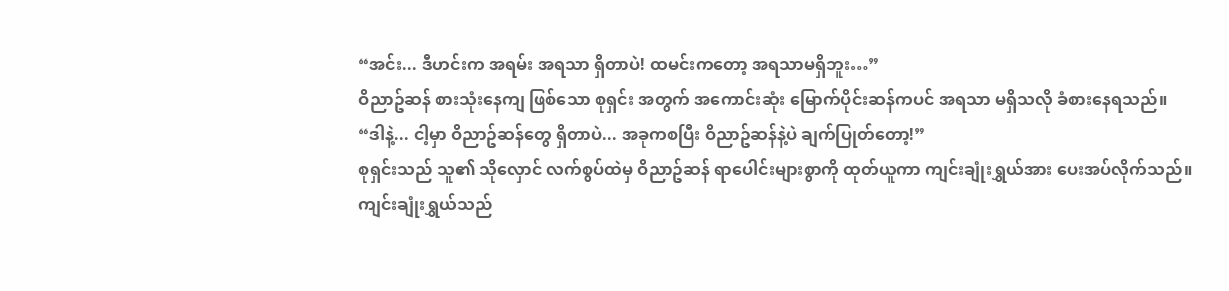“အင်း... ဒီဟင်းက အရမ်း အရသာ ရှိတာပဲ! ထမင်းကတော့ အရသာမရှိဘူး…”
ဝိညာဥ်ဆန် စားသုံးနေကျ ဖြစ်သော စုရှင်း အတွက် အကောင်းဆုံး မြောက်ပိုင်းဆန်ကပင် အရသာ မရှိသလို ခံစားနေရသည်။
“ဒါနဲ့... ငါ့မှာ ဝိညာဥ်ဆန်တွေ ရှိတာပဲ... အခုကစပြီး ဝိညာဥ်ဆန်နဲ့ပဲ ချက်ပြုတ်တော့!”
စုရှင်းသည် သူ၏ သိုလှောင် လက်စွပ်ထဲမှ ဝိညာဥ်ဆန် ရာပေါင်းများစွာကို ထုတ်ယူကာ ကျင်းချုံးရွှယ်အား ပေးအပ်လိုက်သည်။
ကျင်းချုံးရွှယ်သည်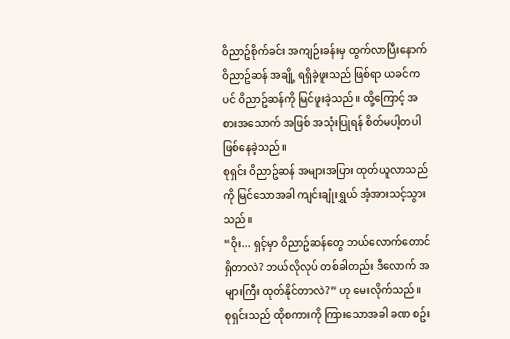ဝိညာဥ်စိုက်ခင်း အကျဉ်းခန်းမှ ထွက်လာပြီးနောက် ဝိညာဥ်ဆန် အချို့ ရရှိခဲ့ဖူးသည် ဖြစ်ရာ ယခင်ကပင် ဝိညာဥ်ဆန်ကို မြင်ဖူးခဲ့သည်။ ထို့ကြောင့် အစားအသောက် အဖြစ် အသုံးပြုရန် စိတ်မပါ့တပါ ဖြစ်နေခဲ့သည်။
စုရှင်း ဝိညာဥ်ဆန် အများအပြား ထုတ်ယူလာသည်ကို မြင်သောအခါ ကျင်းချုံးရွှယ် အံ့အားသင့်သွားသည်။
“ဝိုး... ရှင့်မှာ ဝိညာဥ်ဆန်တွေ ဘယ်လောက်တောင် ရှိတာလဲ? ဘယ်လိုလုပ် တစ်ခါတည်း ဒီလောက် အများကြီး ထုတ်နိုင်တာလဲ?” ဟု မေးလိုက်သည်။
စုရှင်းသည် ထိုစကားကို ကြားသောအခါ ခဏ စဥ်း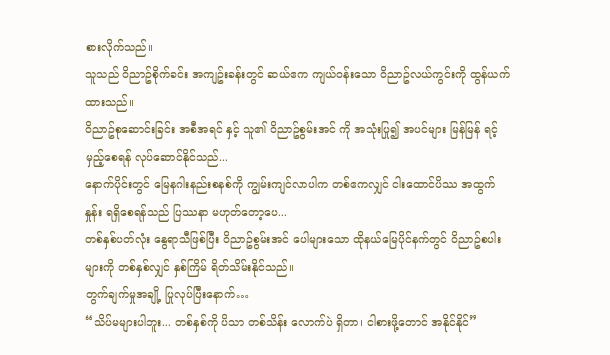စားလိုက်သည်။
သူသည် ဝိညာဥ်စိုက်ခင်း အကျဥ်းခန်းတွင် ဆယ်ဧက ကျယ်ဝန်းသော ဝိညာဥ်လယ်ကွင်းကို ထွန်ယက်ထားသည်။
ဝိညာဥ်စုဆောင်းခြင်း အစီအရင် နှင့် သူ၏ ဝိညာဥ်စွမ်းအင် ကို အသုံးပြု၍ အပင်များ မြန်မြန် ရင့်မှည့်စေရန် လုပ်ဆောင်နိုင်သည်...
နောက်ပိုင်းတွင် မြေနဂါးနည်းစနစ်ကို ကျွမ်းကျင်လာပါက တစ်ဧကလျှင် ငါးထောင်ပိဿ အထွက်နှုန်း ရရှိစေရန်သည် ပြဿနာ မဟုတ်တော့ပေ...
တစ်နှစ်ပတ်လုံး နွေရာသီဖြစ်ပြီး ဝိညာဥ်စွမ်းအင် ပေါများသော ထိုနယ်မြေပိုင်နက်တွင် ဝိညာဥ်စပါးများကို တစ်နှစ်လျှင် နှစ်ကြိမ် ရိတ်သိမ်းနိုင်သည်။
တွက်ချက်မှုအချို့ ပြုလုပ်ပြီးနောက်…
“သိပ်မများပါဘူး... တစ်နှစ်ကို ပိသာ တစ်သိန်း လောက်ပဲ ရှိတာ၊ ငါစားဖို့တောင် အနိုင်နိုင်”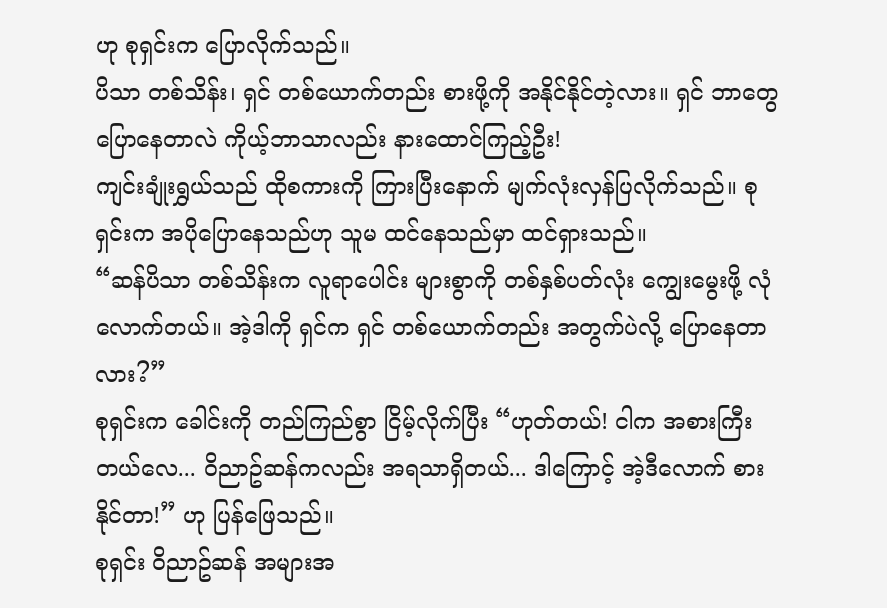ဟု စုရှင်းက ပြောလိုက်သည်။
ပိသာ တစ်သိန်း၊ ရှင် တစ်ယောက်တည်း စားဖို့ကို အနိုင်နိုင်တဲ့လား။ ရှင် ဘာတွေ ပြောနေတာလဲ ကိုယ့်ဘာသာလည်း နားထောင်ကြည့်ဦး!
ကျင်းချုံးရွှယ်သည် ထိုစကားကို ကြားပြီးနောက် မျက်လုံးလှန်ပြလိုက်သည်။ စုရှင်းက အပိုပြောနေသည်ဟု သူမ ထင်နေသည်မှာ ထင်ရှားသည်။
“ဆန်ပိသာ တစ်သိန်းက လူရာပေါင်း များစွာကို တစ်နှစ်ပတ်လုံး ကျွေးမွေးဖို့ လုံလောက်တယ်။ အဲ့ဒါကို ရှင်က ရှင် တစ်ယောက်တည်း အတွက်ပဲလို့ ပြောနေတာလား?”
စုရှင်းက ခေါင်းကို တည်ကြည်စွာ ငြိမ့်လိုက်ပြီး “ဟုတ်တယ်! ငါက အစားကြီးတယ်လေ... ဝိညာဥ်ဆန်ကလည်း အရသာရှိတယ်... ဒါကြောင့် အဲ့ဒီလောက် စားနိုင်တာ!” ဟု ပြန်ဖြေသည်။
စုရှင်း ဝိညာဥ်ဆန် အများအ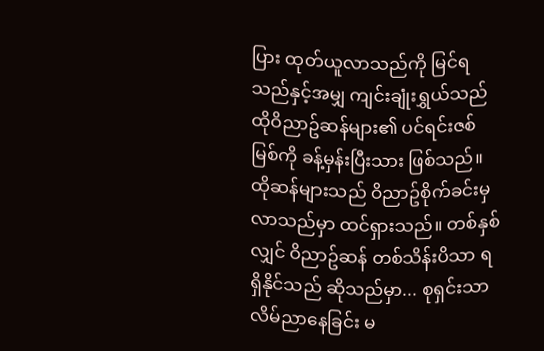ပြား ထုတ်ယူလာသည်ကို မြင်ရသည်နှင့်အမျှ ကျင်းချုံးရွှယ်သည် ထိုဝိညာဥ်ဆန်များ၏ ပင်ရင်းဇစ်မြစ်ကို ခန့်မှန်းပြီးသား ဖြစ်သည်။
ထိုဆန်များသည် ဝိညာဥ်စိုက်ခင်းမှ လာသည်မှာ ထင်ရှားသည်။ တစ်နှစ်လျှင် ဝိညာဥ်ဆန် တစ်သိန်းပိသာ ရရှိနိုင်သည် ဆိုသည်မှာ... စုရှင်းသာ လိမ်ညာနေခြင်း မ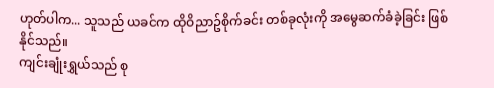ဟုတ်ပါက... သူသည် ယခင်က ထိုဝိညာဥ်စိုက်ခင်း တစ်ခုလုံးကို အမွေဆက်ခံခဲ့ခြင်း ဖြစ်နိုင်သည်။
ကျင်းချုံးရွှယ်သည် စု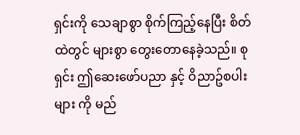ရှင်းကို သေချာစွာ စိုက်ကြည့်နေပြီး စိတ်ထဲတွင် များစွာ တွေးတောနေခဲ့သည်။ စုရှင်း ဤဆေးဖော်ပညာ နှင့် ဝိညာဥ်စပါးများ ကို မည်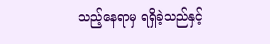သည့်နေရာမှ ရရှိခဲ့သည်နှင့်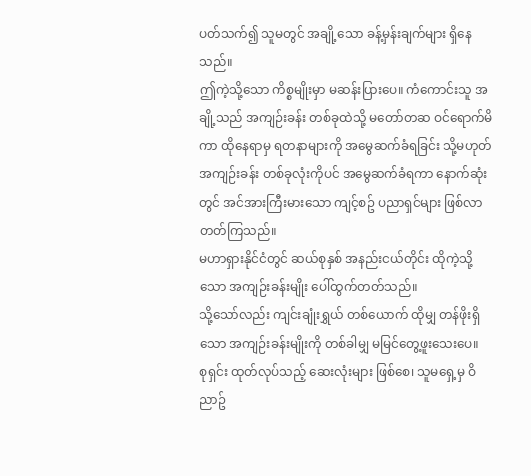ပတ်သက်၍ သူမတွင် အချို့သော ခန့်မှန်းချက်များ ရှိနေသည်။
ဤကဲ့သို့သော ကိစ္စမျိုးမှာ မဆန်းပြားပေ။ ကံကောင်းသူ အချို့သည် အကျဉ်းခန်း တစ်ခုထဲသို့ မတော်တဆ ဝင်ရောက်မိကာ ထိုနေရာမှ ရတနာများကို အမွေဆက်ခံရခြင်း သို့မဟုတ် အကျဉ်းခန်း တစ်ခုလုံးကိုပင် အမွေဆက်ခံရကာ နောက်ဆုံးတွင် အင်အားကြီးမားသော ကျင့်စဥ် ပညာရှင်များ ဖြစ်လာတတ်ကြသည်။
မဟာရှားနိုင်ငံတွင် ဆယ်စုနှစ် အနည်းငယ်တိုင်း ထိုကဲ့သို့သော အကျဉ်းခန်းမျိုး ပေါ်ထွက်တတ်သည်။
သို့သော်လည်း ကျင်းချုံးရွှယ် တစ်ယောက် ထိုမျှ တန်ဖိုးရှိသော အကျဉ်းခန်းမျိုးကို တစ်ခါမျှ မမြင်တွေ့ဖူးသေးပေ။
စုရှင်း ထုတ်လုပ်သည့် ဆေးလုံးများ ဖြစ်စေ၊ သူမရှေ့မှ ဝိညာဥ်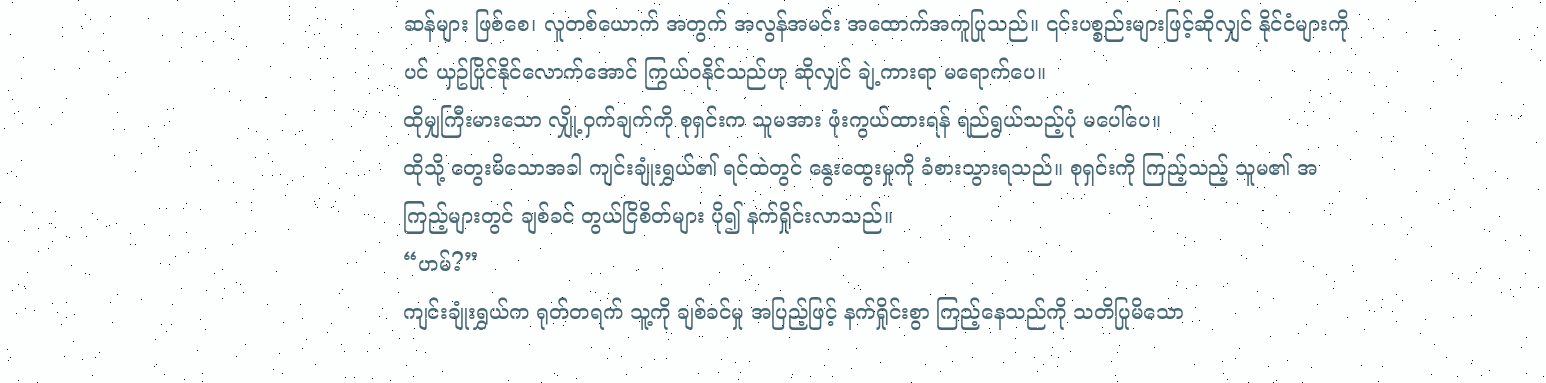ဆန်များ ဖြစ်စေ၊ လူတစ်ယောက် အတွက် အလွန်အမင်း အထောက်အကူပြုသည်။ ၎င်းပစ္စည်းများဖြင့်ဆိုလျှင် နိုင်ငံများကိုပင် ယှဥ်ပြိုင်နိုင်လောက်အောင် ကြွယ်ဝနိုင်သည်ဟု ဆိုလျှင် ချဲ့ကားရာ မရောက်ပေ။
ထိုမျှကြီးမားသော လျှို့ဝှက်ချက်ကို စုရှင်းက သူမအား ဖုံးကွယ်ထားရန် ရည်ရွယ်သည့်ပုံ မပေါ်ပေ။
ထိုသို့ တွေးမိသောအခါ ကျင်းချုံးရွှယ်၏ ရင်ထဲတွင် နွေးထွေးမှုကို ခံစားသွားရသည်။ စုရှင်းကို ကြည့်သည့် သူမ၏ အကြည့်များတွင် ချစ်ခင် တွယ်ငြိစိတ်များ ပို၍ နက်ရှိုင်းလာသည်။
“ဟမ်?”
ကျင်းချုံးရွှယ်က ရုတ်တရက် သူ့ကို ချစ်ခင်မှု အပြည့်ဖြင့် နက်ရှိုင်းစွာ ကြည့်နေသည်ကို သတိပြုမိသော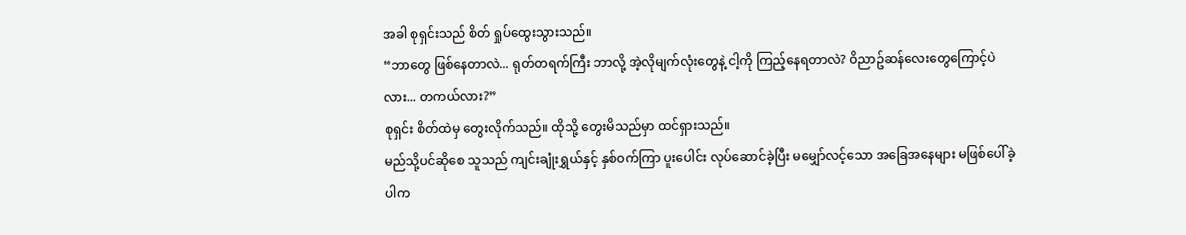အခါ စုရှင်းသည် စိတ် ရှုပ်ထွေးသွားသည်။
“ဘာတွေ ဖြစ်နေတာလဲ... ရုတ်တရက်ကြီး ဘာလို့ အဲ့လိုမျက်လုံးတွေနဲ့ ငါ့ကို ကြည့်နေရတာလဲ? ဝိညာဥ်ဆန်လေးတွေကြောင့်ပဲလား... တကယ်လား?”
စုရှင်း စိတ်ထဲမှ တွေးလိုက်သည်။ ထိုသို့ တွေးမိသည်မှာ ထင်ရှားသည်။
မည်သို့ပင်ဆိုစေ သူသည် ကျင်းချုံးရွှယ်နှင့် နှစ်ဝက်ကြာ ပူးပေါင်း လုပ်ဆောင်ခဲ့ပြီး မမျှော်လင့်သော အခြေအနေများ မဖြစ်ပေါ်ခဲ့ပါက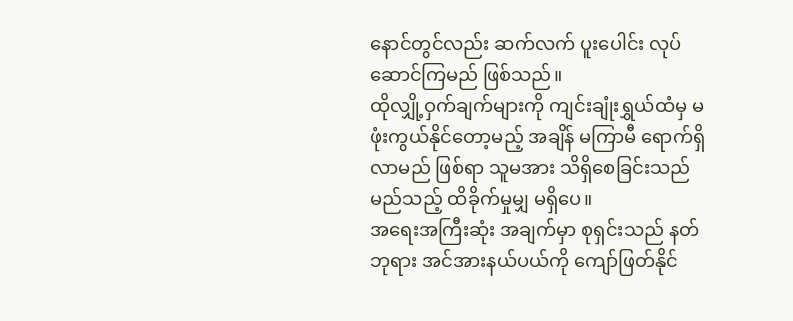နောင်တွင်လည်း ဆက်လက် ပူးပေါင်း လုပ်ဆောင်ကြမည် ဖြစ်သည်။
ထိုလျှို့ဝှက်ချက်များကို ကျင်းချုံးရွှယ်ထံမှ မဖုံးကွယ်နိုင်တော့မည့် အချိန် မကြာမီ ရောက်ရှိလာမည် ဖြစ်ရာ သူမအား သိရှိစေခြင်းသည် မည်သည့် ထိခိုက်မှုမျှ မရှိပေ။
အရေးအကြီးဆုံး အချက်မှာ စုရှင်းသည် နတ်ဘုရား အင်အားနယ်ပယ်ကို ကျော်ဖြတ်နိုင်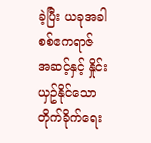ခဲ့ပြီး ယခုအခါ စစ်ဧကရာဇ် အဆင့်နှင့် နှိုင်းယှဥ်နိုင်သော တိုက်ခိုက်ရေး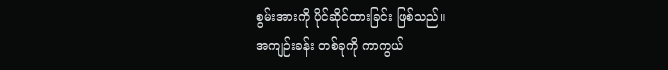စွမ်းအားကို ပိုင်ဆိုင်ထားခြင်း ဖြစ်သည်။
အကျဉ်းခန်း တစ်ခုကို ကာကွယ်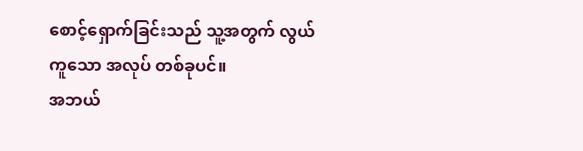စောင့်ရှောက်ခြင်းသည် သူ့အတွက် လွယ်ကူသော အလုပ် တစ်ခုပင်။
အဘယ်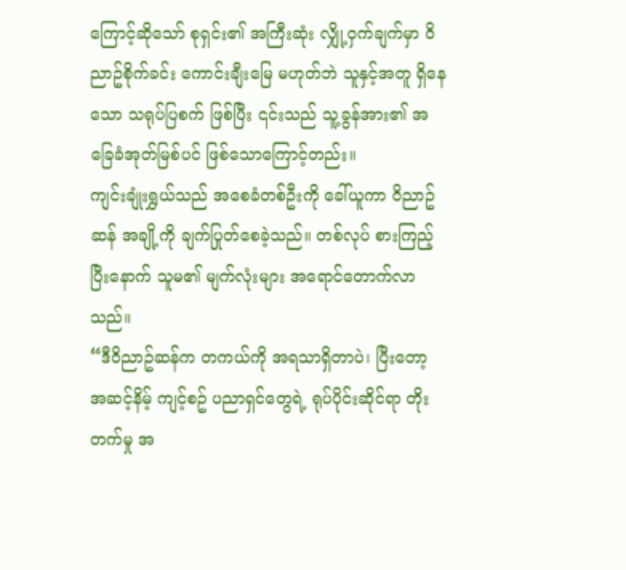ကြောင့်ဆိုသော် စုရှင်း၏ အကြီးဆုံး လျှို့ဝှက်ချက်မှာ ဝိညာဥ်စိုက်ခင်း ကောင်းချီးမြေ မဟုတ်ဘဲ သူနှင့်အတူ ရှိနေသော သရုပ်ပြစက် ဖြစ်ပြီး ၎င်းသည် သူ့ခွန်အား၏ အခြေခံအုတ်မြစ်ပင် ဖြစ်သောကြောင့်တည်း။
ကျင်းချုံးရွှယ်သည် အစေခံတစ်ဦးကို ခေါ်ယူကာ ဝိညာဥ်ဆန် အချို့ကို ချက်ပြုတ်စေခဲ့သည်။ တစ်လုပ် စားကြည့်ပြီးနောက် သူမ၏ မျက်လုံးများ အရောင်တောက်လာသည်။
“ဒီဝိညာဥ်ဆန်က တကယ်ကို အရသာရှိတာပဲ၊ ပြီးတော့ အဆင့်နိမ့် ကျင့်စဥ် ပညာရှင်တွေရဲ့ ရုပ်ပိုင်းဆိုင်ရာ တိုးတက်မှု အ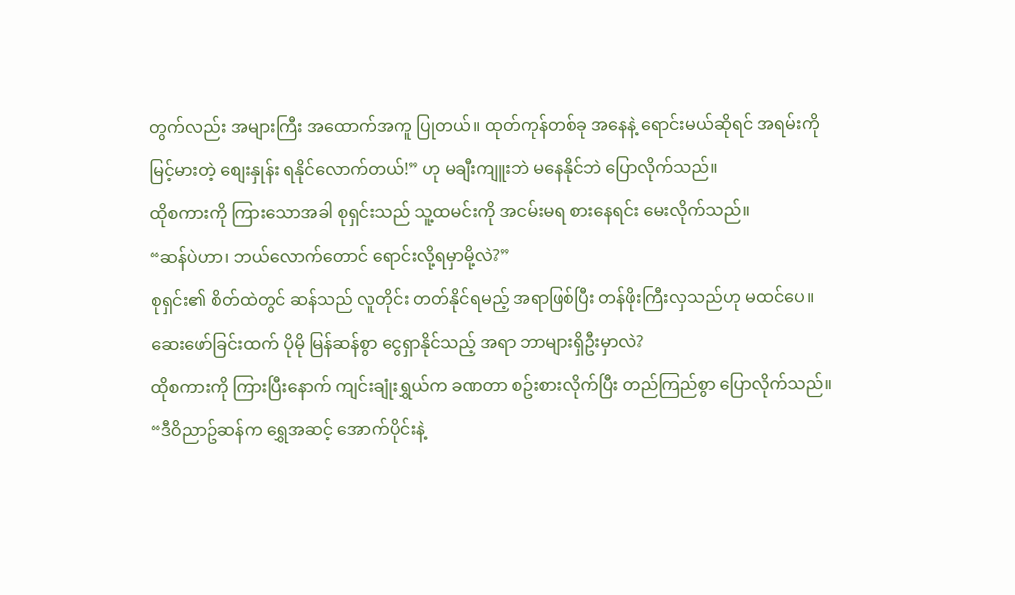တွက်လည်း အများကြီး အထောက်အကူ ပြုတယ်။ ထုတ်ကုန်တစ်ခု အနေနဲ့ ရောင်းမယ်ဆိုရင် အရမ်းကို မြင့်မားတဲ့ စျေးနှုန်း ရနိုင်လောက်တယ်!” ဟု မချီးကျူးဘဲ မနေနိုင်ဘဲ ပြောလိုက်သည်။
ထိုစကားကို ကြားသောအခါ စုရှင်းသည် သူ့ထမင်းကို အငမ်းမရ စားနေရင်း မေးလိုက်သည်။
“ဆန်ပဲဟာ၊ ဘယ်လောက်တောင် ရောင်းလို့ရမှာမို့လဲ?”
စုရှင်း၏ စိတ်ထဲတွင် ဆန်သည် လူတိုင်း တတ်နိုင်ရမည့် အရာဖြစ်ပြီး တန်ဖိုးကြီးလှသည်ဟု မထင်ပေ။
ဆေးဖော်ခြင်းထက် ပိုမို မြန်ဆန်စွာ ငွေရှာနိုင်သည့် အရာ ဘာများရှိဦးမှာလဲ?
ထိုစကားကို ကြားပြီးနောက် ကျင်းချုံးရွှယ်က ခဏတာ စဥ်းစားလိုက်ပြီး တည်ကြည်စွာ ပြောလိုက်သည်။
“ဒီဝိညာဥ်ဆန်က ရွှေအဆင့် အောက်ပိုင်းနဲ့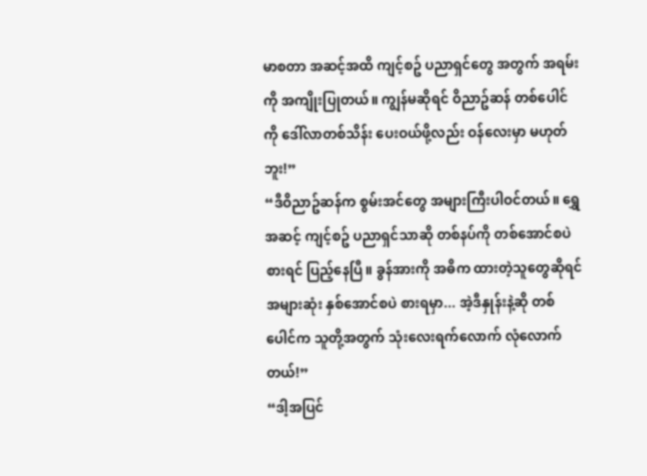မာစတာ အဆင့်အထိ ကျင့်စဥ် ပညာရှင်တွေ အတွက် အရမ်းကို အကျိုးပြုတယ်။ ကျွန်မဆိုရင် ဝိညာဥ်ဆန် တစ်ပေါင်ကို ဒေါ်လာတစ်သိန်း ပေးဝယ်ဖို့လည်း ဝန်လေးမှာ မဟုတ်ဘူး!”
“ဒီဝိညာဥ်ဆန်က စွမ်းအင်တွေ အများကြီးပါဝင်တယ်။ ရွှေအဆင့် ကျင့်စဥ် ပညာရှင်သာဆို တစ်နပ်ကို တစ်အောင်စပဲ စားရင် ပြည့်နေပြီ။ ခွန်အားကို အဓိက ထားတဲ့သူတွေဆိုရင် အများဆုံး နှစ်အောင်စပဲ စားရမှာ... အဲ့ဒီနှုန်းနဲ့ဆို တစ်ပေါင်က သူတို့အတွက် သုံးလေးရက်လောက် လုံလောက်တယ်!”
“ဒါ့အပြင်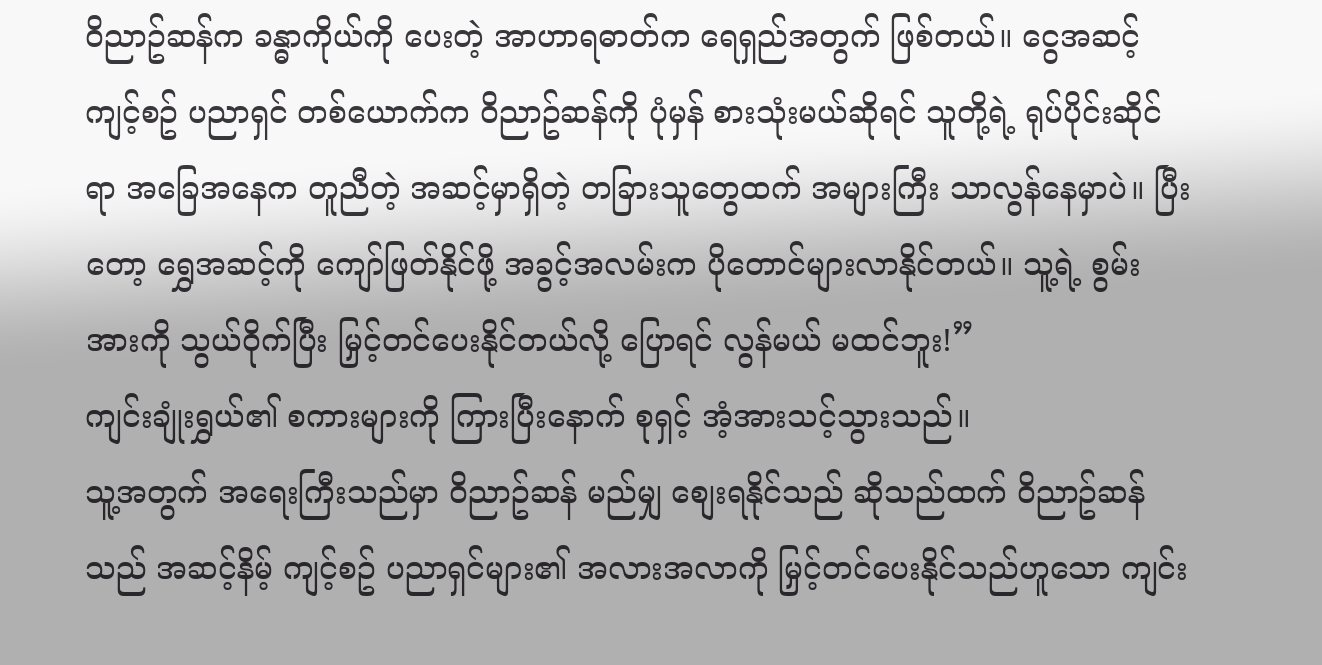ဝိညာဥ်ဆန်က ခန္ဓာကိုယ်ကို ပေးတဲ့ အာဟာရဓာတ်က ရေရှည်အတွက် ဖြစ်တယ်။ ငွေအဆင့် ကျင့်စဥ် ပညာရှင် တစ်ယောက်က ဝိညာဥ်ဆန်ကို ပုံမှန် စားသုံးမယ်ဆိုရင် သူတို့ရဲ့ ရုပ်ပိုင်းဆိုင်ရာ အခြေအနေက တူညီတဲ့ အဆင့်မှာရှိတဲ့ တခြားသူတွေထက် အများကြီး သာလွန်နေမှာပဲ။ ပြီးတော့ ရွှေအဆင့်ကို ကျော်ဖြတ်နိုင်ဖို့ အခွင့်အလမ်းက ပိုတောင်များလာနိုင်တယ်။ သူ့ရဲ့ စွမ်းအားကို သွယ်ဝိုက်ပြီး မြှင့်တင်ပေးနိုင်တယ်လို့ ပြောရင် လွန်မယ် မထင်ဘူး!”
ကျင်းချုံးရွှယ်၏ စကားများကို ကြားပြီးနောက် စုရှင့် အံ့အားသင့်သွားသည်။
သူ့အတွက် အရေးကြီးသည်မှာ ဝိညာဥ်ဆန် မည်မျှ စျေးရနိုင်သည် ဆိုသည်ထက် ဝိညာဥ်ဆန်သည် အဆင့်နိမ့် ကျင့်စဥ် ပညာရှင်များ၏ အလားအလာကို မြှင့်တင်ပေးနိုင်သည်ဟူသော ကျင်း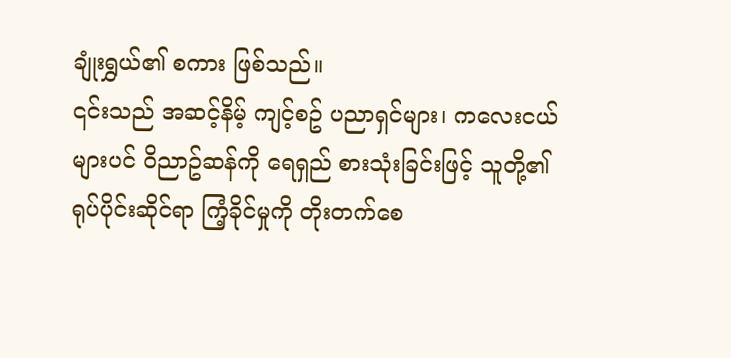ချုံးရွှယ်၏ စကား ဖြစ်သည်။
၎င်းသည် အဆင့်နိမ့် ကျင့်စဥ် ပညာရှင်များ၊ ကလေးငယ်များပင် ဝိညာဥ်ဆန်ကို ရေရှည် စားသုံးခြင်းဖြင့် သူတို့၏ ရုပ်ပိုင်းဆိုင်ရာ ကြံ့ခိုင်မှုကို တိုးတက်စေ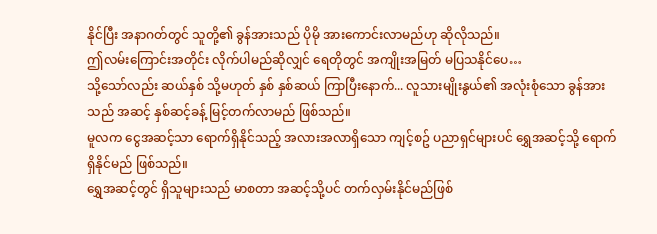နိုင်ပြီး အနာဂတ်တွင် သူတို့၏ ခွန်အားသည် ပိုမို အားကောင်းလာမည်ဟု ဆိုလိုသည်။
ဤလမ်းကြောင်းအတိုင်း လိုက်ပါမည်ဆိုလျှင် ရေတိုတွင် အကျိုးအမြတ် မပြသနိုင်ပေ…
သို့သော်လည်း ဆယ်နှစ် သို့မဟုတ် နှစ် နှစ်ဆယ် ကြာပြီးနောက်... လူသားမျိုးနွယ်၏ အလုံးစုံသော ခွန်အားသည် အဆင့် နှစ်ဆင့်ခန့် မြင့်တက်လာမည် ဖြစ်သည်။
မူလက ငွေအဆင့်သာ ရောက်ရှိနိုင်သည့် အလားအလာရှိသော ကျင့်စဥ် ပညာရှင်များပင် ရွှေအဆင့်သို့ ရောက်ရှိနိုင်မည် ဖြစ်သည်။
ရွှေအဆင့်တွင် ရှိသူများသည် မာစတာ အဆင့်သို့ပင် တက်လှမ်းနိုင်မည်ဖြစ်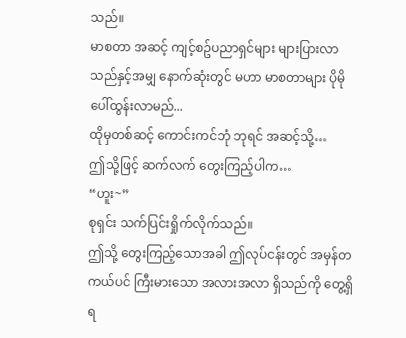သည်။
မာစတာ အဆင့် ကျင့်စဥ်ပညာရှင်များ များပြားလာသည်နှင့်အမျှ နောက်ဆုံးတွင် မဟာ မာစတာများ ပိုမို ပေါ်ထွန်းလာမည်...
ထိုမှတစ်ဆင့် ကောင်းကင်ဘုံ ဘုရင် အဆင့်သို့…
ဤသို့ဖြင့် ဆက်လက် တွေးကြည့်ပါက…
“ဟူး~”
စုရှင်း သက်ပြင်းရှိုက်လိုက်သည်။
ဤသို့ တွေးကြည့်သောအခါ ဤလုပ်ငန်းတွင် အမှန်တကယ်ပင် ကြီးမားသော အလားအလာ ရှိသည်ကို တွေ့ရှိရ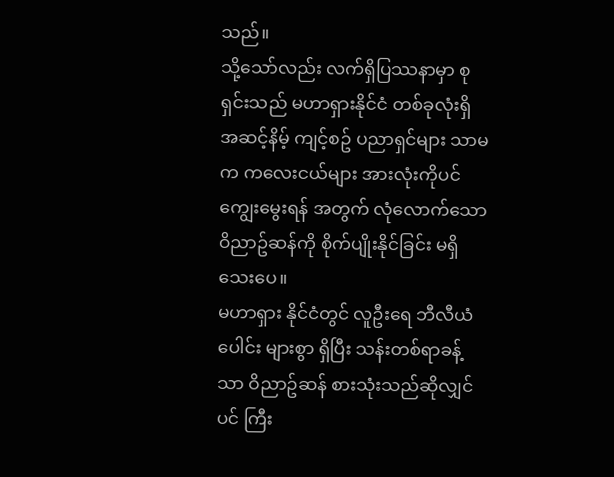သည်။
သို့သော်လည်း လက်ရှိပြဿနာမှာ စုရှင်းသည် မဟာရှားနိုင်ငံ တစ်ခုလုံးရှိ အဆင့်နိမ့် ကျင့်စဥ် ပညာရှင်များ သာမက ကလေးငယ်များ အားလုံးကိုပင် ကျွေးမွေးရန် အတွက် လုံလောက်သော ဝိညာဥ်ဆန်ကို စိုက်ပျိုးနိုင်ခြင်း မရှိသေးပေ။
မဟာရှား နိုင်ငံတွင် လူဦးရေ ဘီလီယံပေါင်း များစွာ ရှိပြီး သန်းတစ်ရာခန့်သာ ဝိညာဥ်ဆန် စားသုံးသည်ဆိုလျှင်ပင် ကြီး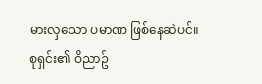မားလှသော ပမာဏ ဖြစ်နေဆဲပင်။
စုရှင်း၏ ဝိညာဥ်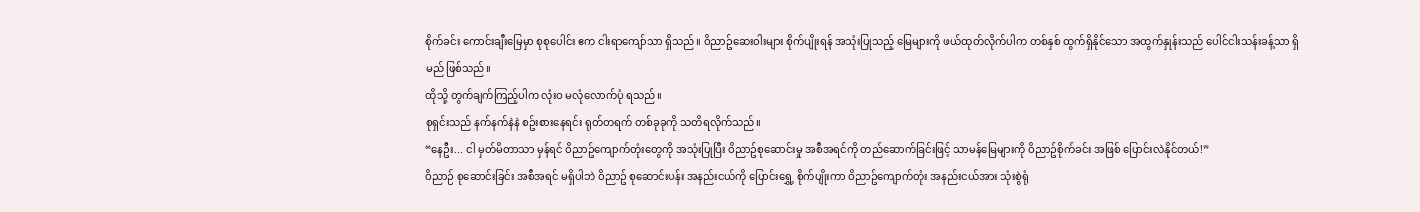စိုက်ခင်း ကောင်းချီးမြေမှာ စုစုပေါင်း ဧက ငါးရာကျော်သာ ရှိသည်။ ဝိညာဥ်ဆေးဝါးများ စိုက်ပျိုးရန် အသုံးပြုသည့် မြေများကို ဖယ်ထုတ်လိုက်ပါက တစ်နှစ် ထွက်ရှိနိုင်သော အထွက်နှုန်းသည် ပေါင်ငါးသန်းခန့်သာ ရှိမည် ဖြစ်သည်။
ထိုသို့ တွက်ချက်ကြည့်ပါက လုံးဝ မလုံလောက်ပုံ ရသည်။
စုရှင်းသည် နက်နက်နဲနဲ စဥ်းစားနေရင်း ရုတ်တရက် တစ်ခုခုကို သတိရလိုက်သည်။
“နေဦး... ငါ မှတ်မိတာသာ မှန်ရင် ဝိညာဥ်ကျောက်တုံးတွေကို အသုံးပြုပြီး ဝိညာဥ်စုဆောင်းမှု အစီအရင်ကို တည်ဆောက်ခြင်းဖြင့် သာမန်မြေများကို ဝိညာဥ်စိုက်ခင်း အဖြစ် ပြောင်းလဲနိုင်တယ်!”
ဝိညာဉ် စုဆောင်းခြင်း အစီအရင် မရှိပါဘဲ ဝိညာဥ် စုဆောင်းပန်း အနည်းငယ်ကို ပြောင်းရွှေ့ စိုက်ပျိုးကာ ဝိညာဥ်ကျောက်တုံး အနည်းငယ်အား သုံးစွဲရုံ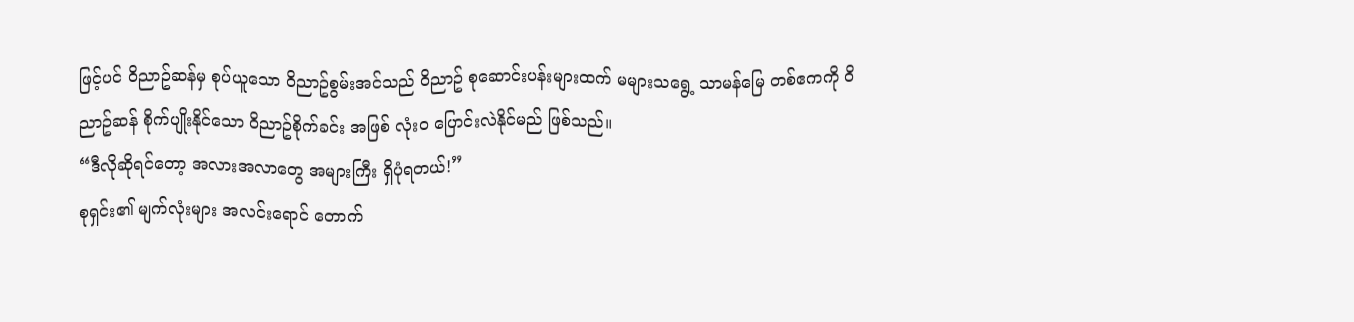ဖြင့်ပင် ဝိညာဥ်ဆန်မှ စုပ်ယူသော ဝိညာဥ်စွမ်းအင်သည် ဝိညာဥ် စုဆောင်းပန်းများထက် မများသရွေ့ သာမန်မြေ တစ်ဧကကို ဝိညာဥ်ဆန် စိုက်ပျိုးနိုင်သော ဝိညာဥ်စိုက်ခင်း အဖြစ် လုံးဝ ပြောင်းလဲနိုင်မည် ဖြစ်သည်။
“ဒီလိုဆိုရင်တော့ အလားအလာတွေ အများကြီး ရှိပုံရတယ်!”
စုရှင်း၏ မျက်လုံးများ အလင်းရောင် တောက်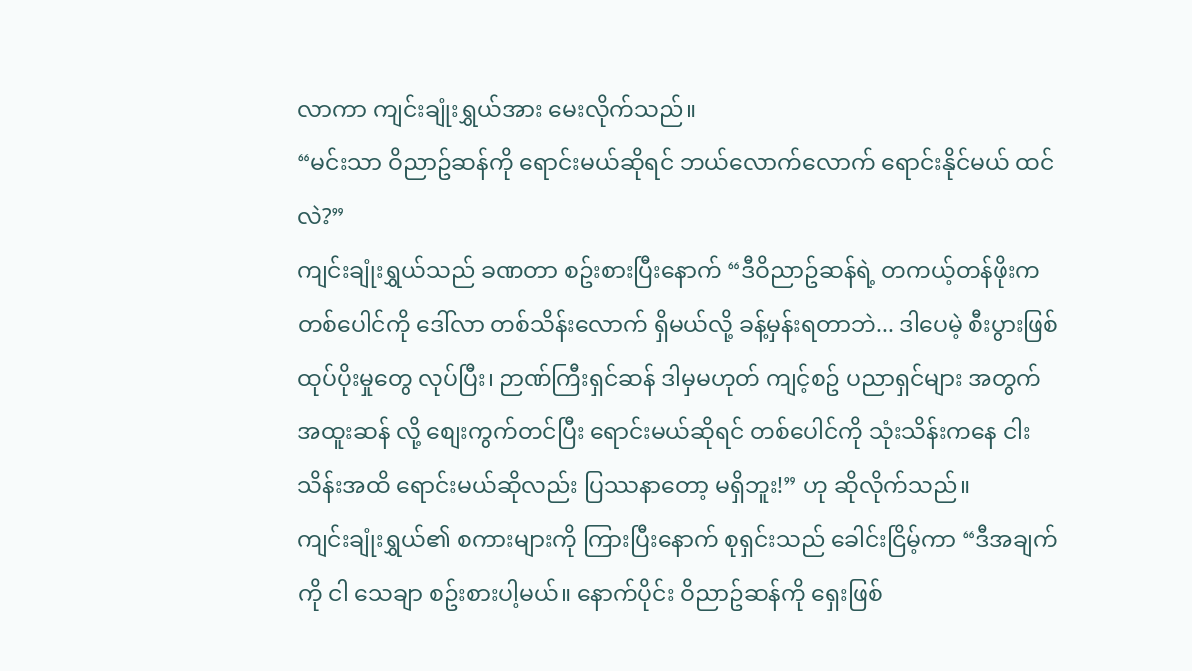လာကာ ကျင်းချုံးရွှယ်အား မေးလိုက်သည်။
“မင်းသာ ဝိညာဥ်ဆန်ကို ရောင်းမယ်ဆိုရင် ဘယ်လောက်လောက် ရောင်းနိုင်မယ် ထင်လဲ?”
ကျင်းချုံးရွှယ်သည် ခဏတာ စဥ်းစားပြီးနောက် “ဒီဝိညာဥ်ဆန်ရဲ့ တကယ့်တန်ဖိုးက တစ်ပေါင်ကို ဒေါ်လာ တစ်သိန်းလောက် ရှိမယ်လို့ ခန့်မှန်းရတာဘဲ... ဒါပေမဲ့ စီးပွားဖြစ် ထုပ်ပိုးမှုတွေ လုပ်ပြီး၊ ဉာဏ်ကြီးရှင်ဆန် ဒါမှမဟုတ် ကျင့်စဥ် ပညာရှင်များ အတွက် အထူးဆန် လို့ စျေးကွက်တင်ပြီး ရောင်းမယ်ဆိုရင် တစ်ပေါင်ကို သုံးသိန်းကနေ ငါးသိန်းအထိ ရောင်းမယ်ဆိုလည်း ပြဿနာတော့ မရှိဘူး!” ဟု ဆိုလိုက်သည်။
ကျင်းချုံးရွှယ်၏ စကားများကို ကြားပြီးနောက် စုရှင်းသည် ခေါင်းငြိမ့်ကာ “ဒီအချက်ကို ငါ သေချာ စဥ်းစားပါ့မယ်။ နောက်ပိုင်း ဝိညာဥ်ဆန်ကို ရှေးဖြစ်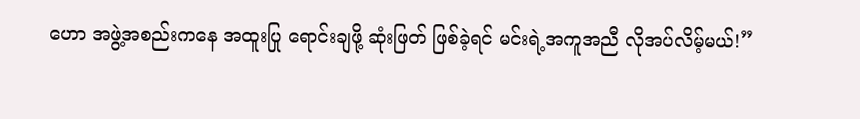ဟော အဖွဲ့အစည်းကနေ အထူးပြု ရောင်းချဖို့ ဆုံးဖြတ် ဖြစ်ခဲ့ရင် မင်းရဲ့အကူအညီ လိုအပ်လိမ့်မယ်!”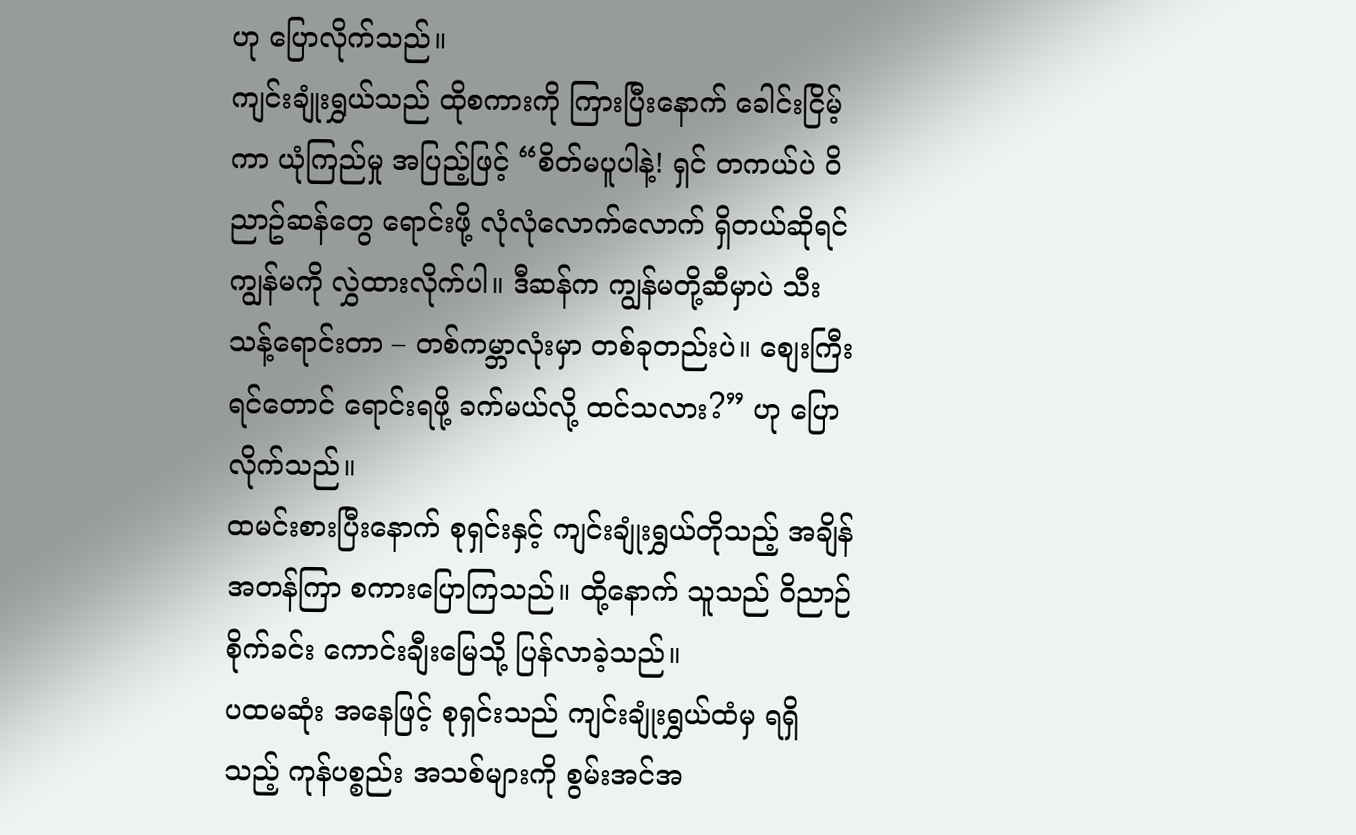ဟု ပြောလိုက်သည်။
ကျင်းချုံးရွှယ်သည် ထိုစကားကို ကြားပြီးနောက် ခေါင်းငြိမ့်ကာ ယုံကြည်မှု အပြည့်ဖြင့် “စိတ်မပူပါနဲ့! ရှင် တကယ်ပဲ ဝိညာဥ်ဆန်တွေ ရောင်းဖို့ လုံလုံလောက်လောက် ရှိတယ်ဆိုရင် ကျွန်မကို လွှဲထားလိုက်ပါ။ ဒီဆန်က ကျွန်မတို့ဆီမှာပဲ သီးသန့်ရောင်းတာ – တစ်ကမ္ဘာလုံးမှာ တစ်ခုတည်းပဲ။ စျေးကြီးရင်တောင် ရောင်းရဖို့ ခက်မယ်လို့ ထင်သလား?” ဟု ပြောလိုက်သည်။
ထမင်းစားပြီးနောက် စုရှင်းနှင့် ကျင်းချုံးရွှယ်တိုသည့် အချိန်အတန်ကြာ စကားပြောကြသည်။ ထို့နောက် သူသည် ဝိညာဉ်စိုက်ခင်း ကောင်းချီးမြေသို့ ပြန်လာခဲ့သည်။
ပထမဆုံး အနေဖြင့် စုရှင်းသည် ကျင်းချုံးရွှယ်ထံမှ ရရှိသည့် ကုန်ပစ္စည်း အသစ်များကို စွမ်းအင်အ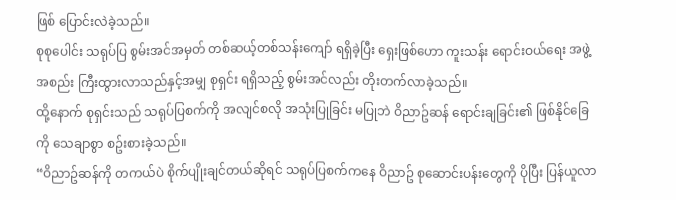ဖြစ် ပြောင်းလဲခဲ့သည်။
စုစုပေါင်း သရုပ်ပြ စွမ်းအင်အမှတ် တစ်ဆယ့်တစ်သန်းကျော် ရရှိခဲ့ပြီး ရှေးဖြစ်ဟော ကူးသန်း ရောင်းဝယ်ရေး အဖွဲ့အစည်း ကြီးထွားလာသည်နှင့်အမျှ စုရှင်း ရရှိသည့် စွမ်းအင်လည်း တိုးတက်လာခဲ့သည်။
ထို့နောက် စုရှင်းသည် သရုပ်ပြစက်ကို အလျင်စလို အသုံးပြုခြင်း မပြုဘဲ ဝိညာဥ်ဆန် ရောင်းချခြင်း၏ ဖြစ်နိုင်ခြေကို သေချာစွာ စဥ်းစားခဲ့သည်။
“ဝိညာဥ်ဆန်ကို တကယ်ပဲ စိုက်ပျိုးချင်တယ်ဆိုရင် သရုပ်ပြစက်ကနေ ဝိညာဥ် စုဆောင်းပန်းတွေကို ပိုပြီး ပြန်ယူလာ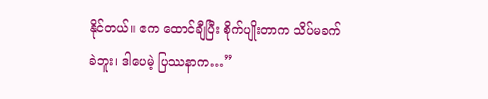နိုင်တယ်။ ဧက ထောင်ချီပြီး စိုက်ပျိုးတာက သိပ်မခက်ခဲဘူး၊ ဒါပေမဲ့ ပြဿနာက…”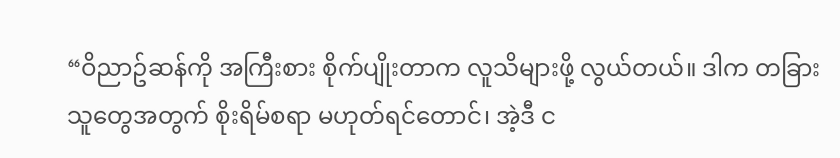“ဝိညာဥ်ဆန်ကို အကြီးစား စိုက်ပျိုးတာက လူသိများဖို့ လွယ်တယ်။ ဒါက တခြားသူတွေအတွက် စိုးရိမ်စရာ မဟုတ်ရင်တောင်၊ အဲ့ဒီ င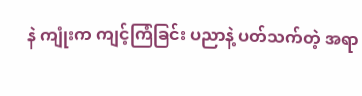နဲ ကျုံးက ကျင့်ကြံခြင်း ပညာနဲ့ ပတ်သက်တဲ့ အရာ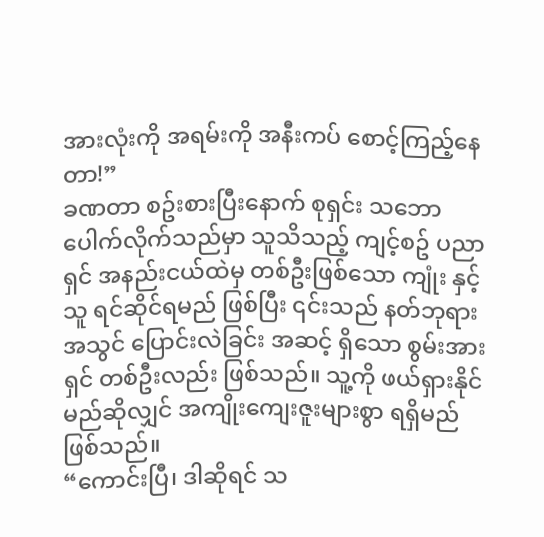အားလုံးကို အရမ်းကို အနီးကပ် စောင့်ကြည့်နေတာ!”
ခဏတာ စဥ်းစားပြီးနောက် စုရှင်း သဘောပေါက်လိုက်သည်မှာ သူသိသည့် ကျင့်စဥ် ပညာရှင် အနည်းငယ်ထဲမှ တစ်ဦးဖြစ်သော ကျုံး နှင့် သူ ရင်ဆိုင်ရမည် ဖြစ်ပြီး ၎င်းသည် နတ်ဘုရား အသွင် ပြောင်းလဲခြင်း အဆင့် ရှိသော စွမ်းအားရှင် တစ်ဦးလည်း ဖြစ်သည်။ သူ့ကို ဖယ်ရှားနိုင်မည်ဆိုလျှင် အကျိုးကျေးဇူးများစွာ ရရှိမည် ဖြစ်သည်။
“ကောင်းပြီ၊ ဒါဆိုရင် သ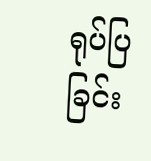ရုပ်ပြခြင်း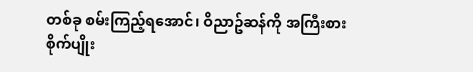တစ်ခု စမ်းကြည့်ရအောင်၊ ဝိညာဥ်ဆန်ကို အကြီးစား စိုက်ပျိုး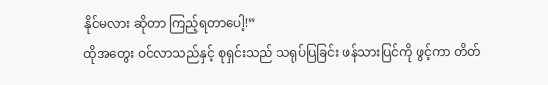နိုင်မလား ဆိုတာ ကြည့်ရတာပေါ့!”
ထိုအတွေး ဝင်လာသည်နှင့် စုရှင်းသည် သရုပ်ပြခြင်း ဖန်သားပြင်ကို ဖွင့်ကာ တိတ်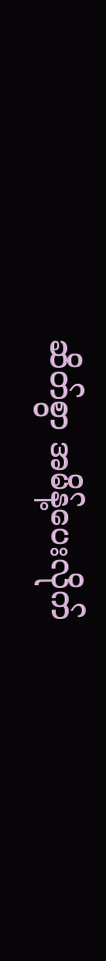ဆိတ်စွာ အမိန့်ပေးလိုက်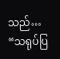သည်…
“သရုပ်ပြ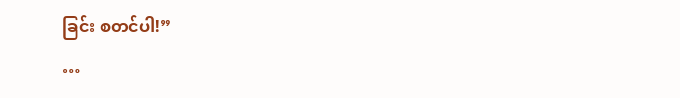ခြင်း စတင်ပါ!”
…